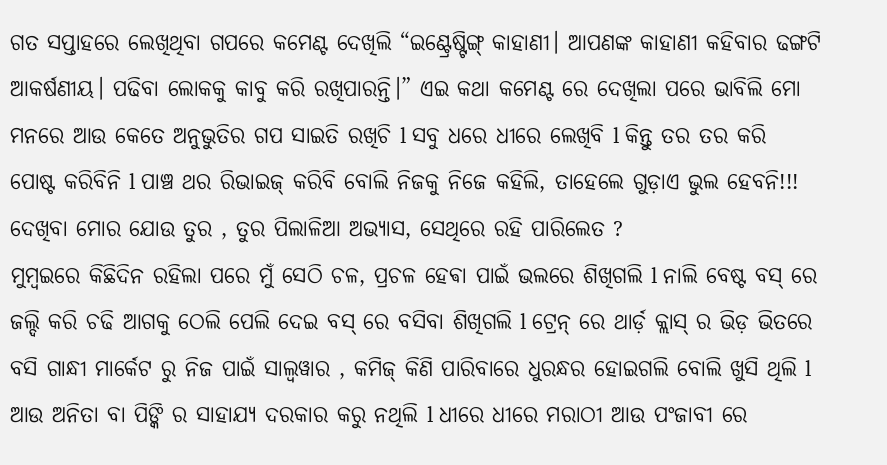ଗତ ସପ୍ତାହରେ ଲେଖିଥିବା ଗପରେ କମେଣ୍ଟ ଦେଖିଲି “ଇଣ୍ଟ୍ରେଷ୍ଟିଙ୍ଗ୍ କାହାଣୀ। ଆପଣଙ୍କ କାହାଣୀ କହିବାର ଢଙ୍ଗଟି ଆକର୍ଷଣୀୟ। ପଢିବା ଲୋକକୁ କାବୁ କରି ରଖିପାରନ୍ତି।” ଏଇ କଥା କମେଣ୍ଟ ରେ ଦେଖିଲା ପରେ ଭାବିଲି ମୋ ମନରେ ଆଉ କେତେ ଅନୁଭୁତିର ଗପ ସାଇତି ରଖିଚି l ସବୁ ଧରେ ଧୀରେ ଲେଖିବି l କିନ୍ତୁ ତର ତର କରି ପୋଷ୍ଟ କରିବିନି l ପାଞ୍ଚ ଥର ରିଭାଇଜ୍ କରିବି ବୋଲି ନିଜକୁ ନିଜେ କହିଲି, ତାହେଲେ ଗୁଡ଼ାଏ ଭୁଲ ହେବନି!!! ଦେଖିବା ମୋର ଯୋଉ ତୁର , ତୁର ପିଲାଳିଆ ଅଭ୍ୟାସ, ସେଥିରେ ରହି ପାରିଲେତ ?
ମୁମ୍ବଇରେ କିଛିଦିନ ରହିଲା ପରେ ମୁଁ ସେଠି ଚଳ, ପ୍ରଚଳ ହେଵା ପାଇଁ ଭଲରେ ଶିଖିଗଲି l ନାଲି ବେଷ୍ଟ ବସ୍ ରେ ଜଲ୍ଦି କରି ଚଢି ଆଗକୁ ଠେଲି ପେଲି ଦେଇ ବସ୍ ରେ ବସିବା ଶିଖିଗଲି l ଟ୍ରେନ୍ ରେ ଥାର୍ଡ଼ କ୍ଲାସ୍ ର ଭିଡ଼ ଭିତରେ ବସି ଗାନ୍ଧୀ ମାର୍କେଟ ରୁ ନିଜ ପାଇଁ ସାଲ୍ୱୱାର , କମିଜ୍ କିଣି ପାରିବାରେ ଧୁରନ୍ଧର ହୋଇଗଲି ବୋଲି ଖୁସି ଥିଲି l ଆଉ ଅନିତା ବା ପିଙ୍କି ର ସାହାଯ୍ୟ ଦରକାର କରୁ ନଥିଲି l ଧୀରେ ଧୀରେ ମରାଠୀ ଆଉ ପଂଜାବୀ ରେ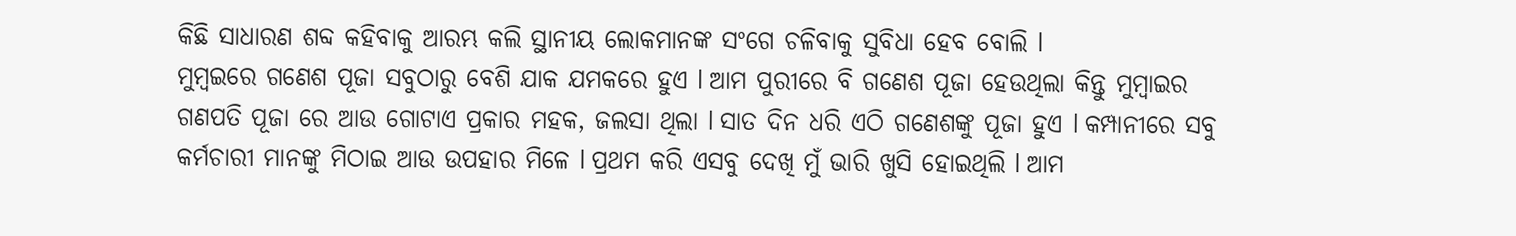କିଛି ସାଧାରଣ ଶବ୍ଦ କହିବାକୁ ଆରମ୍ଭ କଲି ସ୍ଥାନୀୟ ଲୋକମାନଙ୍କ ସଂଗେ ଚଳିବାକୁ ସୁବିଧା ହେବ ବୋଲି l
ମୁମ୍ବଇରେ ଗଣେଶ ପୂଜା ସବୁଠାରୁ ବେଶି ଯାକ ଯମକରେ ହୁଏ l ଆମ ପୁରୀରେ ବି ଗଣେଶ ପୂଜା ହେଉଥିଲା କିନ୍ତୁ ମୁମ୍ବାଇର ଗଣପତି ପୂଜା ରେ ଆଉ ଗୋଟାଏ ପ୍ରକାର ମହକ, ଜଲସା ଥିଲା l ସାତ ଦିନ ଧରି ଏଠି ଗଣେଶଙ୍କୁ ପୂଜା ହୁଏ l କମ୍ପାନୀରେ ସବୁ କର୍ମଚାରୀ ମାନଙ୍କୁ ମିଠାଇ ଆଉ ଉପହାର ମିଳେ l ପ୍ରଥମ କରି ଏସବୁ ଦେଖି ମୁଁ ଭାରି ଖୁସି ହୋଇଥିଲି l ଆମ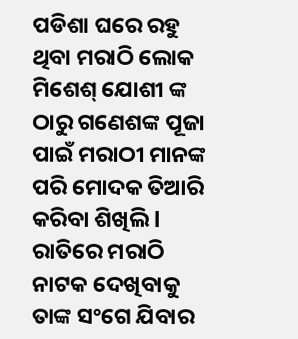ପଡିଶା ଘରେ ରହୁ ଥିବା ମରାଠି ଲୋକ ମିଶେଶ୍ ଯୋଶୀ ଙ୍କ ଠାରୁ ଗଣେଶଙ୍କ ପୂଜା ପାଇଁ ମରାଠୀ ମାନଙ୍କ ପରି ମୋଦକ ତିଆରି କରିବା ଶିଖିଲି l ରାତିରେ ମରାଠି ନାଟକ ଦେଖିବାକୁ ତାଙ୍କ ସଂଗେ ଯିବାର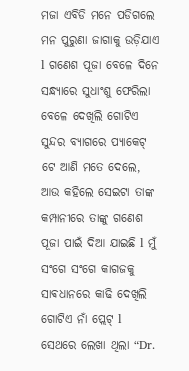ମଜା ଏବିଡି ମନେ ପଡିଗଲେ ମନ ପୁରୁଣା ଜାଗାକୁ ଉଡ଼ିଯାଏ l ଗଣେଶ ପୂଜା ବେଳେ ଦିନେ ସନ୍ଧ୍ୟାରେ ସୁଧାଂଶୁ ଫେରିଲା ବେଳେ ଦେଖିଲି ଗୋଟିଏ ସୁନ୍ଦର ବ୍ୟାଗରେ ପ୍ୟାକେଟ୍ ଟେ ଆଣି ମତେ ଦେଲେ, ଆଉ କହିଲେ ସେଇଟା ତାଙ୍କ କମ୍ପାନୀରେ ତାଙ୍କୁ ଗଣେଶ ପୂଜା ପାଇଁ ଦିଆ ଯାଇଛି l ମୁଁ ସଂଗେ ସଂଗେ କାଗଜକୁ ସାଵଧାନରେ କାଢି ଦେଖିଲି ଗୋଟିଏ ନାଁ ପ୍ଲେଟ୍ l ସେଥରେ ଲେଖା ଥିଲା “Dr.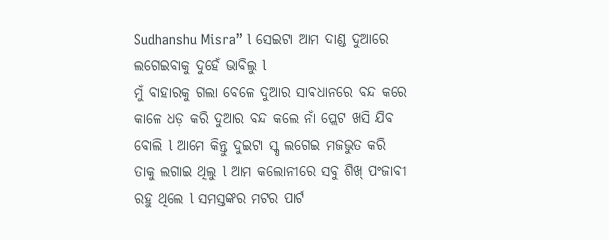Sudhanshu Misra” l ସେଇଟା ଆମ ଦାଣ୍ଡ ଦୁଆରେ ଲଗେଇବାକୁ ଦୁହେଁ ଭାବିଲୁ l
ମୁଁ ବାହାରକୁ ଗଲା ବେଳେ ଦୁଆର ସାଵଧାନରେ ବନ୍ଦ କରେ କାଳେ ଧଡ଼ କରି ଦୁଆର ବନ୍ଦ କଲେ ନାଁ ପ୍ଲେଟ ଖସି ଯିବ ବୋଲି l ଆମେ କିନ୍ତୁ ଦୁଇଟା ସ୍କୃ ଲଗେଇ ମଜଭୁତ କରି ତାକୁ ଲଗାଇ ଥିଲୁ l ଆମ କଲୋନୀରେ ସବୁ ଶିଖ୍ ପଂଜାବୀ ରହୁ ଥିଲେ l ସମସ୍ତଙ୍କର ମଟର ପାର୍ଟ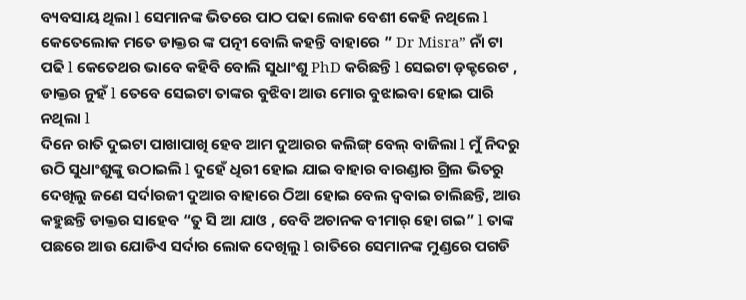ବ୍ୟବସାୟ ଥିଲା l ସେମାନଙ୍କ ଭିତରେ ପାଠ ପଢା ଲୋକ ବେଶୀ କେହି ନଥିଲେ l କେତେଲୋକ ମତେ ଡାକ୍ତର ଙ୍କ ପତ୍ନୀ ବୋଲି କହନ୍ତି ବାହାରେ ” Dr Misra” ନାଁ ଟା ପଢି l କେତେଥର ଭାବେ କହିବି ବୋଲି ସୁଧାଂଶୁ PhD କରିଛନ୍ତି l ସେଇଟା ଡ଼କ୍ଟରେଟ , ଡାକ୍ତର ନୁହଁ l ତେବେ ସେଇଟା ତାଙ୍କର ବୁଝିବା ଆଉ ମୋର ବୁଝାଇବା ହୋଇ ପାରି ନଥିଲା l
ଦିନେ ରାତି ଦୁଇଟା ପାଖାପାଖି ହେବ ଆମ ଦୁଆରର କଲିଙ୍ଗ୍ ବେଲ୍ ବାଜିଲା l ମୁଁ ନିଦରୁ ଉଠି ସୁଧାଂଶୁଙ୍କୁ ଉଠାଇଲି l ଦୁହେଁ ଧିରୀ ହୋଇ ଯାଇ ବାହାର ବାରଣ୍ଡାର ଗ୍ରିଲ ଭିତରୁ ଦେଖିଲୁ ଜଣେ ସର୍ଦlରଜୀ ଦୁଆର ବାହାରେ ଠିଆ ହୋଇ ବେଲ ଦ୍ବବାଇ ଚାଲିଛନ୍ତି, ଆଉ କହୁଛନ୍ତି ଡାକ୍ତର ସାହେବ “ତୁ ସି ଆ ଯାଓ , ବେବି ଅଚାନକ ବୀମାର୍ ହୋ ଗଇ” l ତାଙ୍କ ପଛରେ ଆଉ ଯୋଡିଏ ସର୍ଦାର ଲୋକ ଦେଖିଲୁ l ରାତିରେ ସେମାନଙ୍କ ମୁଣ୍ଡରେ ପଗଡି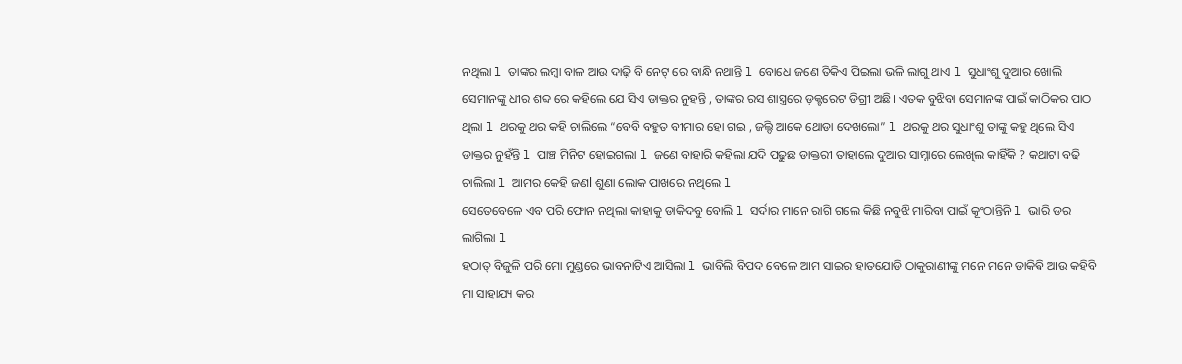ନଥିଲା l ତାଙ୍କର ଲମ୍ବା ବାଳ ଆଉ ଦାଢ଼ି ବି ନେଟ୍ ରେ ବାନ୍ଧି ନଥାନ୍ତି l ବୋଧେ ଜଣେ ତିକିଏ ପିଇଲା ଭଳି ଲାଗୁ ଥାଏ l ସୁଧାଂଶୁ ଦୁଆର ଖୋଲି ସେମାନଙ୍କୁ ଧୀର ଶବ୍ଦ ରେ କହିଲେ ଯେ ସିଏ ଡାକ୍ତର ନୁହନ୍ତି , ତାଙ୍କର ରସ ଶାସ୍ତ୍ରରେ ଡ଼କ୍ଟରେଟ ଡିଗ୍ରୀ ଅଛି। ଏତକ ବୁଝିବା ସେମାନଙ୍କ ପାଇଁ କାଠିକର ପାଠ ଥିଲା l ଥରକୁ ଥର କହି ଚାଲିଲେ “ବେବି ବହୁତ ବୀମାର ହୋ ଗଇ , ଜଲ୍ଦି ଆକେ ଥୋଡା ଦେଖଲୋ” l ଥରକୁ ଥର ସୁଧାଂଶୁ ତାଙ୍କୁ କହୁ ଥିଲେ ସିଏ ଡାକ୍ତର ନୁହଁନ୍ତି l ପାଞ୍ଚ ମିନିଟ ହୋଇଗଲା l ଜଣେ ବାହାରି କହିଲା ଯଦି ପଢୁଛ ଡାକ୍ତରୀ ତାହାଲେ ଦୁଆର ସାମ୍ନାରେ ଲେଖିଲ କାହିଁକି ? କଥାଟା ବଢି ଚାଲିଲା l ଆମର କେହି ଜଣl ଶୁଣା ଲୋକ ପାଖରେ ନଥିଲେ l
ସେତେବେଳେ ଏବ ପରି ଫୋନ ନଥିଲା କାହାକୁ ଡାକିଦବୁ ବୋଲି l ସର୍ଦାର ମାନେ ରାଗି ଗଲେ କିଛି ନବୁଝି ମାରିବା ପାଇଁ କୂଂଠାନ୍ତିନି l ଭାରି ଡର ଲାଗିଲା l
ହଠାତ୍ ବିଜୁଳି ପରି ମୋ ମୁଣ୍ଡରେ ଭାବନାଟିଏ ଆସିଲା l ଭାବିଲି ବିପଦ ବେଳେ ଆମ ସାଇର ହାତଯୋଡି ଠାକୁରାଣୀଙ୍କୁ ମନେ ମନେ ଡାକିଵି ଆଉ କହିବି ମା ସାହାଯ୍ୟ କର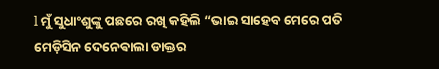l ମୁଁ ସୁଧାଂଶୁଙ୍କୁ ପଛରେ ରଖି କହିଲି “ଭାଇ ସାହେବ ମେରେ ପତି ମେଡ଼ିସିନ ଦେନେଵାଲା ଡାକ୍ତର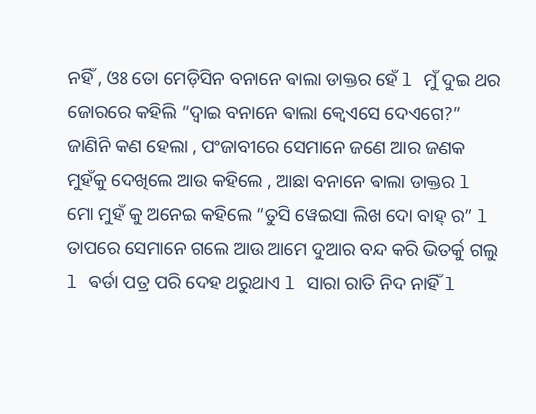ନହିଁ , ଓଃ ତୋ ମେଡ଼ିସିନ ବନାନେ ଵାଲା ଡାକ୍ତର ହେଁ l ମୁଁ ଦୁଇ ଥର ଜୋରରେ କହିଲି “ଦ୍ବାଇ ବନାନେ ଵାଲା କ୍ୱେଏସେ ଦେଏଗେ?” ଜାଣିନି କଣ ହେଲା , ପଂଜାବୀରେ ସେମାନେ ଜଣେ ଆର ଜଣକ ମୁହଁକୁ ଦେଖିଲେ ଆଉ କହିଲେ , ଆଛା ବନାନେ ଵାଲା ଡାକ୍ତର l ମୋ ମୁହଁ କୁ ଅନେଇ କହିଲେ “ତୁସି ୱେଇସା ଲିଖ ଦୋ ବାହ୍ ର” l ତାପରେ ସେମାନେ ଗଲେ ଆଉ ଆମେ ଦୁଆର ବନ୍ଦ କରି ଭିତର୍କୁ ଗଲୁ l ଵର୍ଡା ପତ୍ର ପରି ଦେହ ଥରୁଥାଏ l ସାରା ରାତି ନିଦ ନାହିଁ l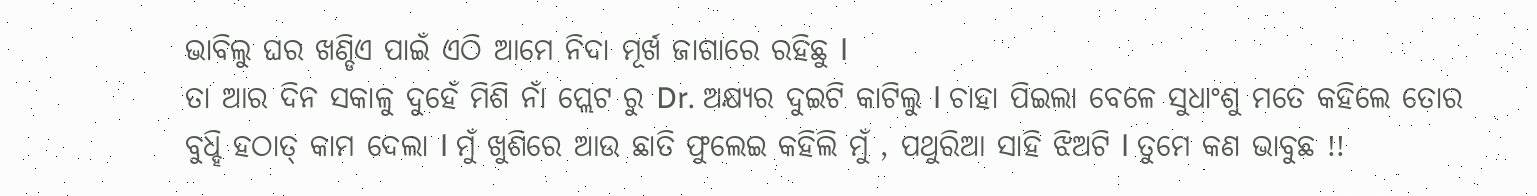ଭାବିଲୁ ଘର ଖଣ୍ଡିଏ ପାଇଁ ଏଠି ଆମେ ନିଦା ମୂର୍ଖ ଜାଗାରେ ରହିଛୁ l
ତା ଆର ଦିନ ସକାଳୁ ଦୁହେଁ ମିଶି ନାଁ ପ୍ଲେଟ ରୁ Dr. ଅକ୍ଷ୍ୟର ଦୁଇଟି କାଟିଲୁ l ଚାହା ପିଇଲା ବେଳେ ସୁଧାଂଶୁ ମତେ କହିଲେ ତୋର ବୁଧ୍ହି ହଠାତ୍ କାମ ଦେଲା l ମୁଁ ଖୁଶିରେ ଆଉ ଛାତି ଫୁଲେଇ କହିଲି ମୁଁ , ପଥୁରିଆ ସାହି ଝିଅଟି l ତୁମେ କଣ ଭାବୁଛ !!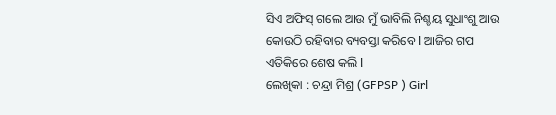ସିଏ ଅଫିସ୍ ଗଲେ ଆଉ ମୁଁ ଭାବିଲି ନିଶ୍ଚୟ ସୁଧାଂଶୁ ଆଉ କୋଉଠି ରହିବାର ବ୍ୟବସ୍ତା କରିବେ l ଆଜିର ଗପ ଏତିକିରେ ଶେଷ କଲି l
ଲେଖିକା : ଚନ୍ଦ୍ରା ମିଶ୍ର (GFPSP ) Girl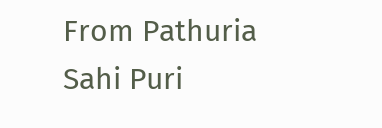From Pathuria Sahi Puri